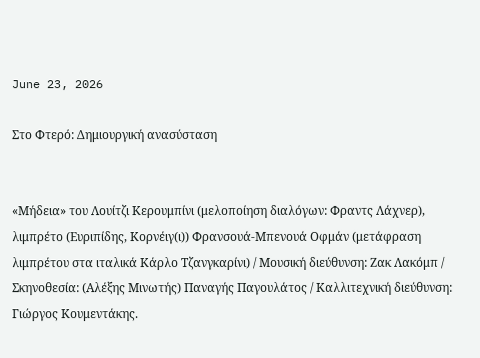June 23, 2026

Στο Φτερό: Δημιουργική ανασύσταση


«Μήδεια» του Λουίτζι Κερουμπίνι (μελοποίηση διαλόγων: Φραντς Λάχνερ), λιμπρέτο (Ευριπίδης, Κορνέιγ(ι)) Φρανσουά-Μπενουά Οφμάν (μετάφραση λιμπρέτου στα ιταλικά Κάρλο Τζανγκαρίνι) / Μουσική διεύθυνση: Ζακ Λακόμπ / Σκηνοθεσία: (Αλέξης Μινωτής) Παναγής Παγουλάτος / Καλλιτεχνική διεύθυνση: Γιώργος Κουμεντάκης.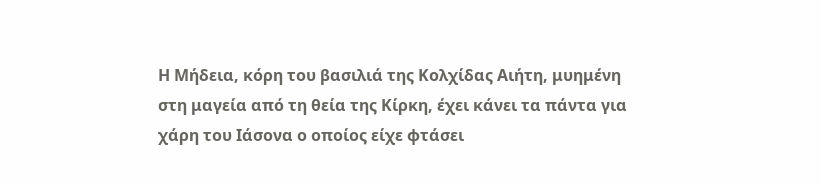Η Μήδεια, κόρη του βασιλιά της Κολχίδας Αιήτη, μυημένη στη μαγεία από τη θεία της Κίρκη, έχει κάνει τα πάντα για χάρη του Ιάσονα ο οποίος είχε φτάσει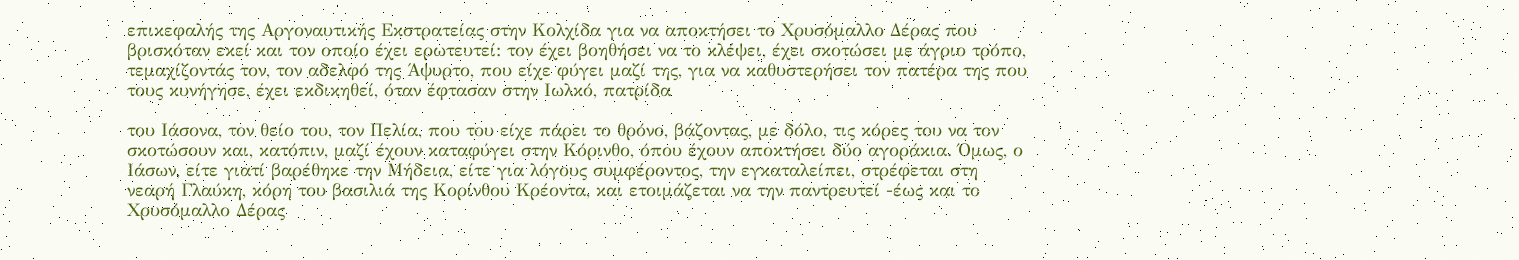επικεφαλής της Αργοναυτικής Εκστρατείας στην Κολχίδα για να αποκτήσει το Χρυσόμαλλο Δέρας που βρισκόταν εκεί και τον οποίο έχει ερωτευτεί: τον έχει βοηθήσει να το κλέψει, έχει σκοτώσει με άγριο τρόπο, τεμαχίζοντάς τον, τον αδελφό της Άψυρτο, που είχε φύγει μαζί της, για να καθυστερήσει τον πατέρα της που τους κυνήγησε, έχει εκδικηθεί, όταν έφτασαν στην Ιωλκό, πατρίδα

του Ιάσονα, τον θείο του, τον Πελία, που του είχε πάρει το θρόνο, βάζοντας, με δόλο, τις κόρες του να τον σκοτώσουν και, κατόπιν, μαζί έχουν καταφύγει στην Κόρινθο, όπου έχουν αποκτήσει δύο αγοράκια. Όμως, ο Ιάσων, είτε γιατί βαρέθηκε την Μήδεια, είτε για λόγους συμφέροντος, την εγκαταλείπει, στρέφεται στη νεαρή Γλαύκη, κόρη του βασιλιά της Κορίνθου Κρέοντα, και ετοιμάζεται να την παντρευτεί -έως και το Χρυσόμαλλο Δέρας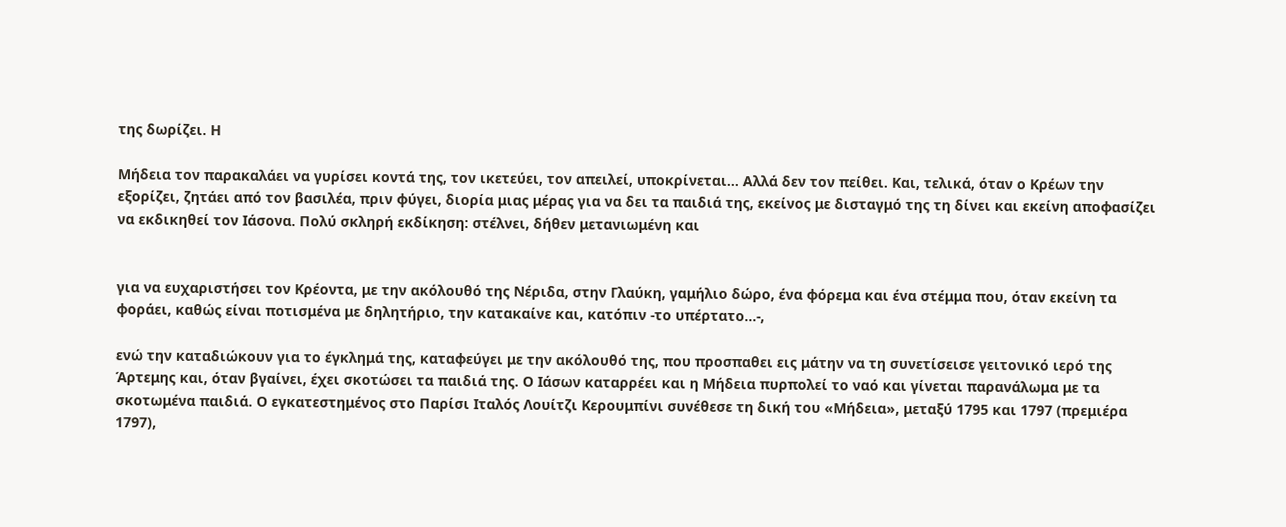της δωρίζει. Η

Μήδεια τον παρακαλάει να γυρίσει κοντά της, τον ικετεύει, τον απειλεί, υποκρίνεται… Αλλά δεν τον πείθει. Και, τελικά, όταν ο Κρέων την εξορίζει, ζητάει από τον βασιλέα, πριν φύγει, διορία μιας μέρας για να δει τα παιδιά της, εκείνος με δισταγμό της τη δίνει και εκείνη αποφασίζει να εκδικηθεί τον Ιάσονα. Πολύ σκληρή εκδίκηση: στέλνει, δήθεν μετανιωμένη και


για να ευχαριστήσει τον Κρέοντα, με την ακόλουθό της Νέριδα, στην Γλαύκη, γαμήλιο δώρο, ένα φόρεμα και ένα στέμμα που, όταν εκείνη τα φοράει, καθώς είναι ποτισμένα με δηλητήριο, την κατακαίνε και, κατόπιν -το υπέρτατο...-,

ενώ την καταδιώκουν για το έγκλημά της, καταφεύγει με την ακόλουθό της, που προσπαθει εις μάτην να τη συνετίσεισε γειτονικό ιερό της Άρτεμης και, όταν βγαίνει, έχει σκοτώσει τα παιδιά της. Ο Ιάσων καταρρέει και η Μήδεια πυρπολεί το ναό και γίνεται παρανάλωμα με τα σκοτωμένα παιδιά. Ο εγκατεστημένος στο Παρίσι Ιταλός Λουίτζι Κερουμπίνι συνέθεσε τη δική του «Μήδεια», μεταξύ 1795 και 1797 (πρεμιέρα
1797),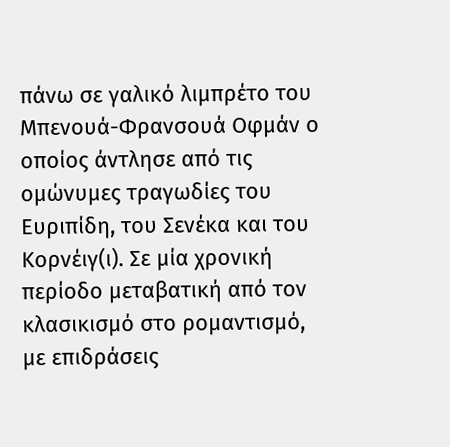πάνω σε γαλικό λιμπρέτο του Μπενουά-Φρανσουά Οφμάν ο οποίος άντλησε από τις ομώνυμες τραγωδίες του Ευριπίδη, του Σενέκα και του Κορνέιγ(ι). Σε μία χρονική περίοδο μεταβατική από τον κλασικισμό στο ρομαντισμό, με επιδράσεις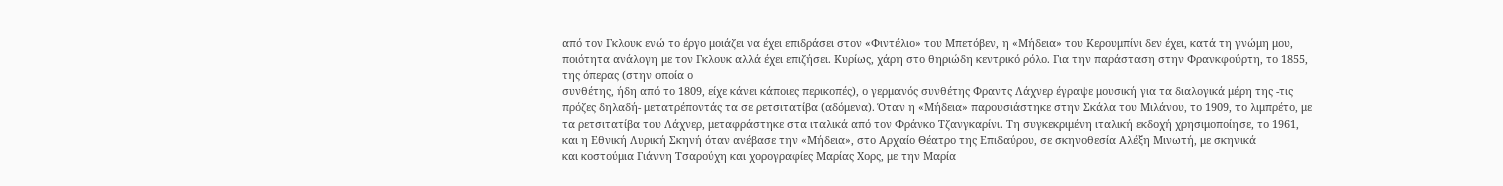από τον Γκλουκ ενώ το έργο μοιάζει να έχει επιδράσει στον «Φιντέλιο» του Μπετόβεν, η «Μήδεια» του Κερουμπίνι δεν έχει, κατά τη γνώμη μου, ποιότητα ανάλογη με τον Γκλουκ αλλά έχει επιζήσει. Κυρίως, χάρη στο θηριώδη κεντρικό ρόλο. Για την παράσταση στην Φρανκφούρτη, το 1855, της όπερας (στην οποία ο
συνθέτης, ήδη από το 1809, είχε κάνει κάποιες περικοπές), ο γερμανός συνθέτης Φραντς Λάχνερ έγραψε μουσική για τα διαλογικά μέρη της -τις πρόζες δηλαδή- μετατρέποντάς τα σε ρετσιτατίβα (αδόμενα). Όταν η «Μήδεια» παρουσιάστηκε στην Σκάλα του Μιλάνου, το 1909, το λιμπρέτο, με τα ρετσιτατίβα του Λάχνερ, μεταφράστηκε στα ιταλικά από τον Φράνκο Τζανγκαρίνι. Τη συγκεκριμένη ιταλική εκδοχή χρησιμοποίησε, το 1961, και η Εθνική Λυρική Σκηνή όταν ανέβασε την «Μήδεια», στο Αρχαίο Θέατρο της Επιδαύρου, σε σκηνοθεσία Αλέξη Μινωτή, με σκηνικά
και κοστούμια Γιάννη Τσαρούχη και χορογραφίες Μαρίας Χορς, με την Μαρία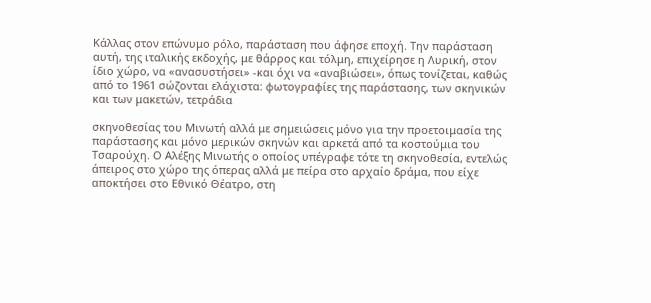Κάλλας στον επώνυμο ρόλο, παράσταση που άφησε εποχή. Την παράσταση αυτή, της ιταλικής εκδοχής, με θάρρος και τόλμη, επιχείρησε η Λυρική, στον ίδιο χώρο, να «ανασυστήσει» -και όχι να «αναβιώσει», όπως τονίζεται, καθώς από το 1961 σώζονται ελάχιστα: φωτογραφίες της παράστασης, των σκηνικών και των μακετών, τετράδια

σκηνοθεσίας του Μινωτή αλλά με σημειώσεις μόνο για την προετοιμασία της παράστασης και μόνο μερικών σκηνών και αρκετά από τα κοστούμια του Τσαρούχη. Ο Αλέξης Μινωτής ο οποίος υπέγραφε τότε τη σκηνοθεσία, εντελώς άπειρος στο χώρο της όπερας αλλά με πείρα στο αρχαίο δράμα, που είχε αποκτήσει στο Εθνικό Θέατρο, στη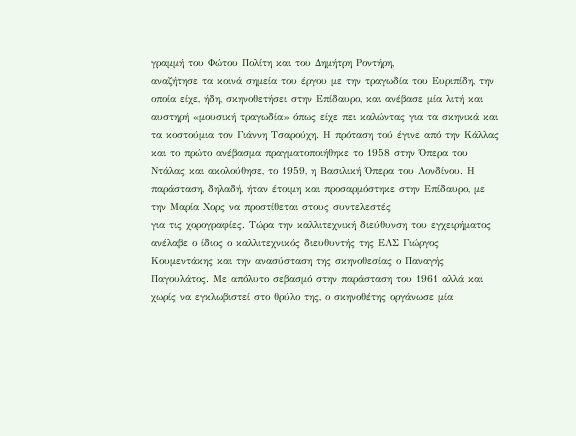γραμμή του Φώτου Πολίτη και του Δημήτρη Ροντήρη,
αναζήτησε τα κοινά σημεία του έργου με την τραγωδία του Ευριπίδη, την οποία είχε, ήδη, σκηνοθετήσει στην Επίδαυρο, και ανέβασε μία λιτή και αυστηρή «μουσική τραγωδία» όπως είχε πει καλώντας για τα σκηνικά και τα κοστούμια τον Γιάννη Τσαρούχη. Η πρόταση τού έγινε από την Κάλλας και το πρώτο ανέβασμα πραγματοποιήθηκε το 1958 στην Όπερα του Ντάλας και ακολούθησε, το 1959, η Βασιλική Όπερα του Λονδίνου. Η παράσταση, δηλαδή, ήταν έτοιμη και προσαρμόστηκε στην Επίδαυρο, με την Μαρία Χορς να προστίθεται στους συντελεστές
για τις χορογραφίες. Τώρα την καλλιτεχνική διεύθυνση του εγχειρήματος ανέλαβε ο ίδιος ο καλλιτεχνικός διευθυντής της ΕΛΣ Γιώργος Κουμεντάκης και την ανασύσταση της σκηνοθεσίας ο Παναγής Παγουλάτος. Με απόλυτο σεβασμό στην παράσταση του 1961 αλλά και χωρίς να εγκλωβιστεί στο θρύλο της, ο σκηνοθέτης οργάνωσε μία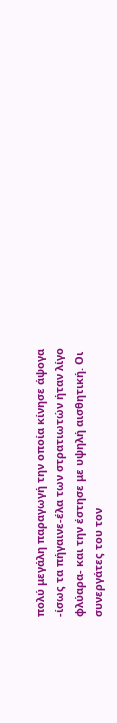πολύ μεγάλη παραγωγή την οποία κίνησε άψογα -ίσως τα πήγαινε-έλα των στρατιωτών ήταν λίγο φλύαρα- και την έστησε με υψηλή αισθητική. Οι συνεργάτες του τον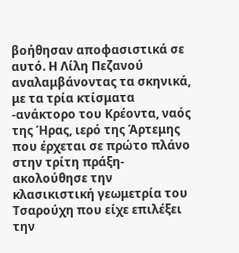βοήθησαν αποφασιστικά σε αυτό. Η Λίλη Πεζανού αναλαμβάνοντας τα σκηνικά, με τα τρία κτίσματα -ανάκτορο του Κρέοντα, ναός της Ήρας, ιερό της Άρτεμης που έρχεται σε πρώτο πλάνο στην τρίτη πράξη- ακολούθησε την κλασικιστική γεωμετρία του Τσαρούχη που είχε επιλέξει την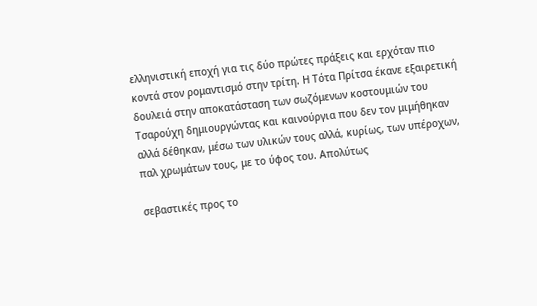ελληνιστική εποχή για τις δύο πρώτες πράξεις και ερχόταν πιο κοντά στον ρομαντισμό στην τρίτη. Η Τότα Πρίτσα έκανε εξαιρετική δουλειά στην αποκατάσταση των σωζόμενων κοστουμιών του Τσαρούχη δημιουργώντας και καινούργια που δεν τον μιμήθηκαν αλλά δέθηκαν, μέσω των υλικών τους αλλά, κυρίως, των υπέροχων, παλ χρωμάτων τους, με το ύφος του. Απολύτως

σεβαστικές προς το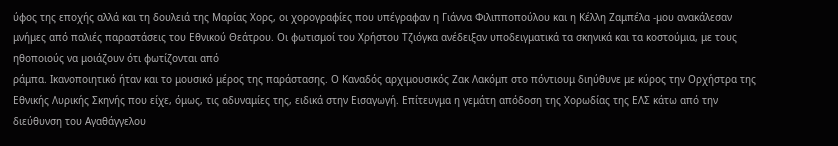ύφος της εποχής αλλά και τη δουλειά της Μαρίας Χορς, οι χορογραφίες που υπέγραφαν η Γιάννα Φιλιπποπούλου και η Κέλλη Ζαμπέλα -μου ανακάλεσαν μνήμες από παλιές παραστάσεις του Εθνικού Θεάτρου. Οι φωτισμοί του Χρήστου Τζιόγκα ανέδειξαν υποδειγματικά τα σκηνικά και τα κοστούμια, με τους ηθοποιούς να μοιάζουν ότι φωτίζονται από
ράμπα. Ικανοποιητικό ήταν και το μουσικό μέρος της παράστασης. Ο Καναδός αρχιμουσικός Ζακ Λακόμπ στο πόντιουμ διηύθυνε με κύρος την Ορχήστρα της Εθνικής Λυρικής Σκηνής που είχε, όμως, τις αδυναμίες της, ειδικά στην Εισαγωγή. Επίτευγμα η γεμάτη απόδοση της Χορωδίας της ΕΛΣ κάτω από την διεύθυνση του Αγαθάγγελου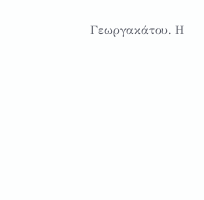Γεωργακάτου. Η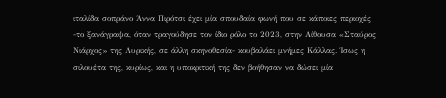ιταλίδα σοπράνο Άννα Πιρότσι έχει μία σπουδαία φωνή που σε κάποιες περιοχές -το ξανάγραψα, όταν τραγούδησε τον ίδιο ρόλο το 2023, στην Αίθουσα «Σταύρος Νιάρχος» της Λυρικής, σε άλλη σκηνοθεσία- κουβαλάει μνήμες Κάλλας. Ίσως η σιλουέτα της, κυρίως, και η υποκριτική της δεν βοήθησαν να δώσει μία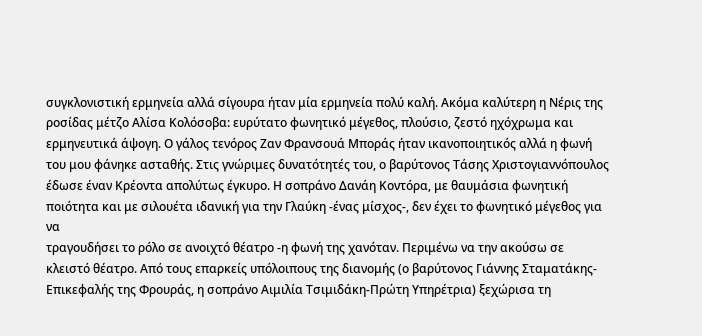συγκλονιστική ερμηνεία αλλά σίγουρα ήταν μία ερμηνεία πολύ καλή. Ακόμα καλύτερη η Νέρις της ροσίδας μέτζο Αλίσα Κολόσοβα: ευρύτατο φωνητικό μέγεθος, πλούσιο, ζεστό ηχόχρωμα και ερμηνευτικά άψογη. Ο γάλος τενόρος Ζαν Φρανσουά Μποράς ήταν ικανοποιητικός αλλά η φωνή του μου φάνηκε ασταθής. Στις γνώριμες δυνατότητές του, ο βαρύτονος Τάσης Χριστογιαννόπουλος έδωσε έναν Κρέοντα απολύτως έγκυρο. Η σοπράνο Δανάη Κοντόρα, με θαυμάσια φωνητική ποιότητα και με σιλουέτα ιδανική για την Γλαύκη -ένας μίσχος-, δεν έχει το φωνητικό μέγεθος για να
τραγουδήσει το ρόλο σε ανοιχτό θέατρο -η φωνή της χανόταν. Περιμένω να την ακούσω σε κλειστό θέατρο. Από τους επαρκείς υπόλοιπους της διανομής (ο βαρύτονος Γιάννης Σταματάκης-Επικεφαλής της Φρουράς, η σοπράνο Αιμιλία Τσιμιδάκη-Πρώτη Υπηρέτρια) ξεχώρισα τη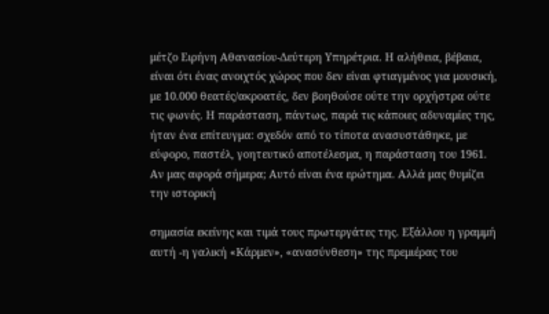μέτζο Ειρήνη Αθανασίου-Δεύτερη Υπηρέτρια. Η αλήθεια, βέβαια, είναι ότι ένας ανοιχτός χώρος που δεν είναι φτιαγμένος για μουσική, με 10.000 θεατές/ακροατές, δεν βοηθούσε ούτε την ορχήστρα ούτε τις φωνές. Η παράσταση, πάντως, παρά τις κάποιες αδυναμίες της, ήταν ένα επίτευγμα: σχεδόν από το τίποτα ανασυστάθηκε, με εύφορο, παστέλ, γοητευτικό αποτέλεσμα, η παράσταση του 1961. Αν μας αφορά σήμερα; Αυτό είναι ένα ερώτημα. Αλλά μας θυμίζει την ιστορική

σημασία εκείνης και τιμά τους πρωτεργάτες της. Εξάλλου η γραμμή αυτή -η γαλική «Κάρμεν», «ανασύνθεση» της πρεμιέρας του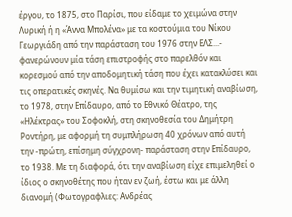έργου, το 1875, στο Παρίσι, που είδαμε το χειμώνα στην Λυρική ή η «Άννα Μπολένα» με τα κοστούμια του Νίκου Γεωργιάδη από την παράσταση του 1976 στην ΕΛΣ...- φανερώνουν μία τάση επιστροφής στο παρελθόν και κορεσμού από την αποδομητική τάση που έχει κατακλύσει και τις οπερατικές σκηνές. Να θυμίσω και την τιμητική αναβίωση, το 1978, στην Επίδαυρο, από το Εθνικό Θέατρο, της «Ηλέκτρας» του Σοφοκλή, στη σκηνοθεσία του Δημήτρη Ροντήρη, με αφορμή τη συμπλήρωση 40 χρόνων από αυτή την -πρώτη, επίσημη σύγχρονη- παράσταση στην Επίδαυρο, το 1938. Με τη διαφορά, ότι την αναβίωση είχε επιμεληθεί ο ίδιος ο σκηνοθέτης που ήταν εν ζωή, έστω και με άλλη διανομή (Φωτογραφλιες: Ανδρέας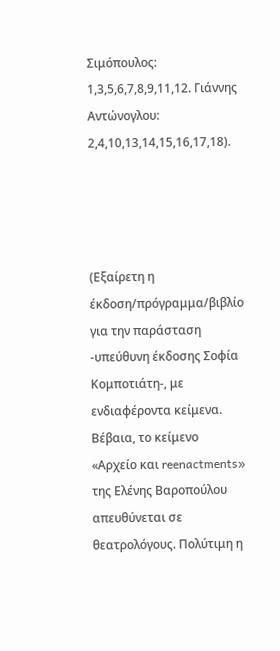Σιμόπουλος: 1,3,5,6,7,8,9,11,12. Γιάννης Αντώνογλου: 2,4,10,13,14,15,16,17,18).




(Εξαίρετη η έκδοση/πρόγραμμα/βιβλίο για την παράσταση -υπεύθυνη έκδοσης Σοφία Κομποτιάτη-, με ενδιαφέροντα κείμενα. Βέβαια, το κείμενο «Αρχείο και reenactments» της Ελένης Βαροπούλου απευθύνεται σε θεατρολόγους. Πολύτιμη η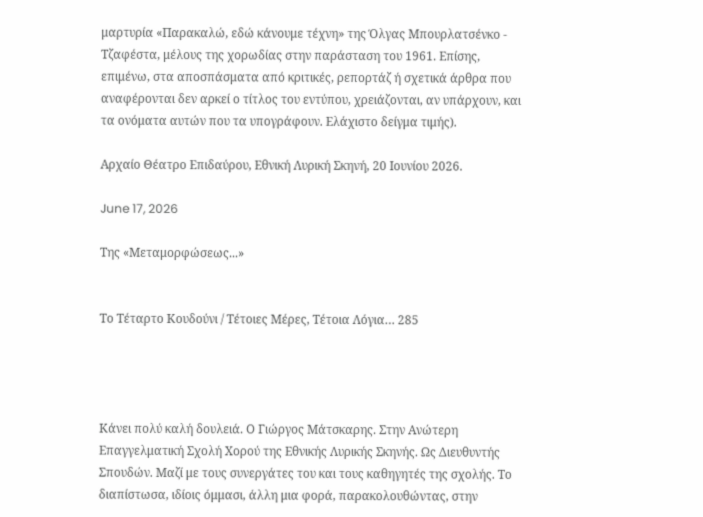μαρτυρία «Παρακαλώ, εδώ κάνουμε τέχνη» της Όλγας Μπουρλατσένκο - Τζαφέστα, μέλους της χορωδίας στην παράσταση του 1961. Επίσης, επιμένω, στα αποσπάσματα από κριτικές, ρεπορτάζ ή σχετικά άρθρα που αναφέρονται δεν αρκεί ο τίτλος του εντύπου, χρειάζονται, αν υπάρχουν, και τα ονόματα αυτών που τα υπογράφουν. Ελάχιστο δείγμα τιμής).

Αρχαίο Θέατρο Επιδαύρου, Εθνική Λυρική Σκηνή, 20 Ιουνίου 2026.

June 17, 2026

Της «Μεταμορφώσεως...»


Το Τέταρτο Κουδούνι / Τέτοιες Μέρες, Τέτοια Λόγια… 285




Κάνει πολύ καλή δουλειά. Ο Γιώργος Μάτσκαρης. Στην Ανώτερη Επαγγελματική Σχολή Χορού της Εθνικής Λυρικής Σκηνής. Ως Διευθυντής Σπουδών. Μαζί με τους συνεργάτες του και τους καθηγητές της σχολής. Το διαπίστωσα, ιδίοις όμμασι, άλλη μια φορά, παρακολουθώντας, στην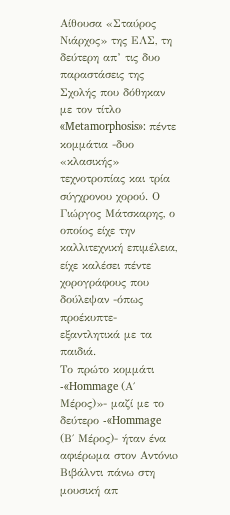Αίθουσα «Σταύρος Νιάρχος» της ΕΛΣ, τη δεύτερη απ’ τις δυο παραστάσεις της Σχολής που δόθηκαν με τον τίτλο «Metamorphosis»: πέντε κομμάτια -δυο «κλασικής» τεχνοτροπίας και τρία σύγχρονου χορού. Ο Γιώργος Μάτσκαρης, ο οποίος είχε την καλλιτεχνική επιμέλεια, είχε καλέσει πέντε χορογράφους που δούλεψαν -όπως προέκυπτε- εξαντλητικά με τα παιδιά.
Το πρώτο κομμάτι -«Hommage (Α΄ Μέρος)»- μαζί με το δεύτερο -«Hommage (Β΄ Μέρος)- ήταν ένα αφιέρωμα στον Αντόνιo Βιβάλντι πάνω στη μουσική απ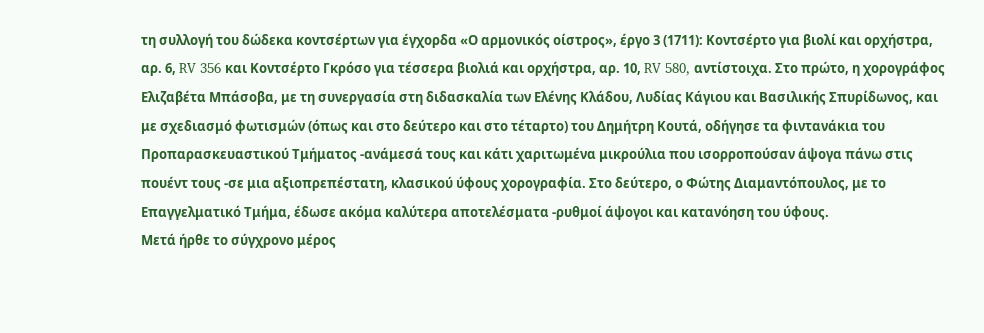τη συλλογή του δώδεκα κοντσέρτων για έγχορδα «Ο αρμονικός οίστρος», έργο 3 (1711): Κοντσέρτο για βιολί και ορχήστρα, αρ. 6, RV 356 και Κοντσέρτο Γκρόσο για τέσσερα βιολιά και ορχήστρα, αρ. 10, RV 580, αντίστοιχα. Στο πρώτο, η χορογράφος Ελιζαβέτα Μπάσοβα, με τη συνεργασία στη διδασκαλία των Ελένης Κλάδου, Λυδίας Κάγιου και Βασιλικής Σπυρίδωνος, και με σχεδιασμό φωτισμών (όπως και στο δεύτερο και στο τέταρτο) του Δημήτρη Κουτά, οδήγησε τα φιντανάκια του Προπαρασκευαστικού Τμήματος -ανάμεσά τους και κάτι χαριτωμένα μικρούλια που ισορροπούσαν άψογα πάνω στις πουέντ τους -σε μια αξιοπρεπέστατη, κλασικού ύφους χορογραφία. Στο δεύτερο, ο Φώτης Διαμαντόπουλος, με το Επαγγελματικό Τμήμα, έδωσε ακόμα καλύτερα αποτελέσματα -ρυθμοί άψογοι και κατανόηση του ύφους.
Μετά ήρθε το σύγχρονο μέρος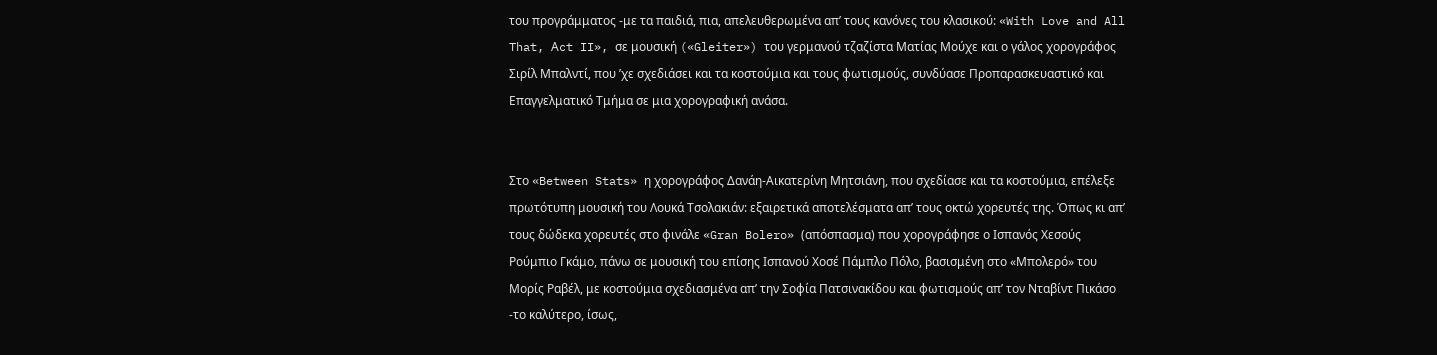του προγράμματος -με τα παιδιά, πια, απελευθερωμένα απ’ τους κανόνες του κλασικού: «With Love and All That, Αct II», σε μουσική («Gleiter») του γερμανού τζαζίστα Ματίας Μούχε και ο γάλος χορογράφος Σιρίλ Μπαλντί, που ’χε σχεδιάσει και τα κοστούμια και τους φωτισμούς, συνδύασε Προπαρασκευαστικό και Επαγγελματικό Τμήμα σε μια χορογραφική ανάσα.


Στο «Between Stats» η χορογράφος Δανάη-Αικατερίνη Μητσιάνη, που σχεδίασε και τα κοστούμια, επέλεξε πρωτότυπη μουσική του Λουκά Τσολακιάν: εξαιρετικά αποτελέσματα απ’ τους οκτώ χορευτές της. Όπως κι απ’ τους δώδεκα χορευτές στο φινάλε «Gran Bolero» (απόσπασμα) που χορογράφησε ο Ισπανός Χεσούς Ρούμπιο Γκάμο, πάνω σε μουσική του επίσης Ισπανού Χοσέ Πάμπλο Πόλο, βασισμένη στο «Μπολερό» του Μορίς Ραβέλ, με κοστούμια σχεδιασμένα απ’ την Σοφία Πατσινακίδου και φωτισμούς απ’ τον Νταβίντ Πικάσο -το καλύτερο, ίσως,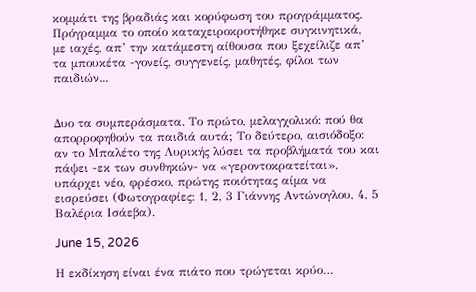κομμάτι της βραδιάς και κορύφωση του προγράμματος. Πρόγραμμα το οποίο καταχειροκροτήθηκε συγκινητικά, με ιαχές, απ’ την κατάμεστη αίθουσα που ξεχείλιζε απ’ τα μπουκέτα -γονείς, συγγενείς, μαθητές, φίλοι των παιδιών...


Δυο τα συμπεράσματα. Το πρώτο, μελαγχολικό: πού θα απορροφηθούν τα παιδιά αυτά; Το δεύτερο, αισιόδοξο: αν το Μπαλέτο της Λυρικής λύσει τα προβλήματά του και πάψει -εκ των συνθηκών- να «γεροντοκρατείται», υπάρχει νέο, φρέσκο, πρώτης ποιότητας αίμα να εισρεύσει (Φωτογραφίες: 1, 2, 3 Γιάννης Αντώνογλου, 4, 5 Βαλέρια Ισάεβα).

June 15, 2026

Η εκδίκηση είναι ένα πιάτο που τρώγεται κρύο…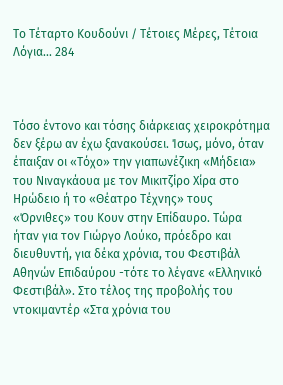Το Τέταρτο Κουδούνι / Τέτοιες Μέρες, Τέτοια Λόγια... 284



Τόσο έντονο και τόσης διάρκειας χειροκρότημα δεν ξέρω αν έχω ξανακούσει. Ίσως, μόνο, όταν έπαιξαν οι «Τόχο» την γιαπωνέζικη «Μήδεια» του Νιναγκάουα με τον Μικιτζίρο Χίρα στο Ηρώδειο ή το «Θέατρο Τέχνης» τους «Όρνιθες» του Κουν στην Επίδαυρο. Τώρα ήταν για τον Γιώργο Λούκο, πρόεδρο και διευθυντή, για δέκα χρόνια, του Φεστιβάλ Αθηνών Επιδαύρου -τότε το λέγανε «Ελληνικό Φεστιβάλ». Στο τέλος της προβολής του ντοκιμαντέρ «Στα χρόνια του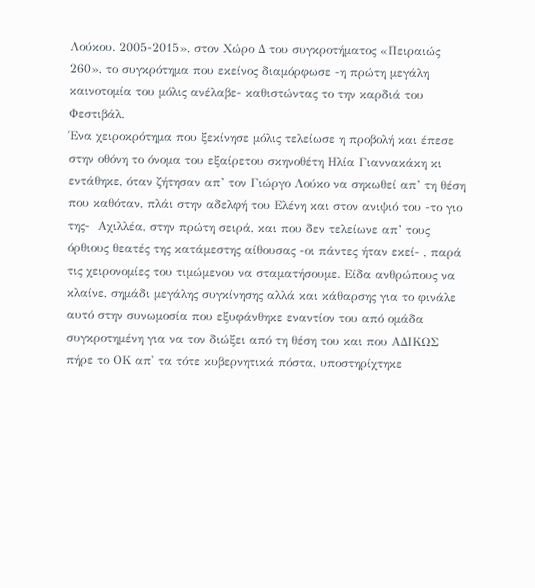Λούκου. 2005-2015», στον Χώρο Δ του συγκροτήματος «Πειραιώς 260», το συγκρότημα που εκείνος διαμόρφωσε -η πρώτη μεγάλη καινοτομία του μόλις ανέλαβε- καθιστώντας το την καρδιά του Φεστιβάλ.
Ένα χειροκρότημα που ξεκίνησε μόλις τελείωσε η προβολή και έπεσε στην οθόνη το όνομα του εξαίρετου σκηνοθέτη Ηλία Γιαννακάκη κι εντάθηκε, όταν ζήτησαν απ’ τον Γιώργο Λούκο να σηκωθεί απ’ τη θέση που καθόταν, πλάι στην αδελφή του Ελένη και στον ανιψιό του -το γιο της-  Αχιλλέα, στην πρώτη σειρά, και που δεν τελείωνε απ’ τους όρθιους θεατές της κατάμεστης αίθουσας -οι πάντες ήταν εκεί- , παρά τις χειρονομίες του τιμώμενου να σταματήσουμε. Είδα ανθρώπους να κλαίνε, σημάδι μεγάλης συγκίνησης αλλά και κάθαρσης για το φινάλε αυτό στην συνωμοσία που εξυφάνθηκε εναντίον του από ομάδα συγκροτημένη για να τον διώξει από τη θέση του και που ΑΔΙΚΩΣ πήρε το ΟΚ απ' τα τότε κυβερνητικά πόστα, υποστηρίχτηκε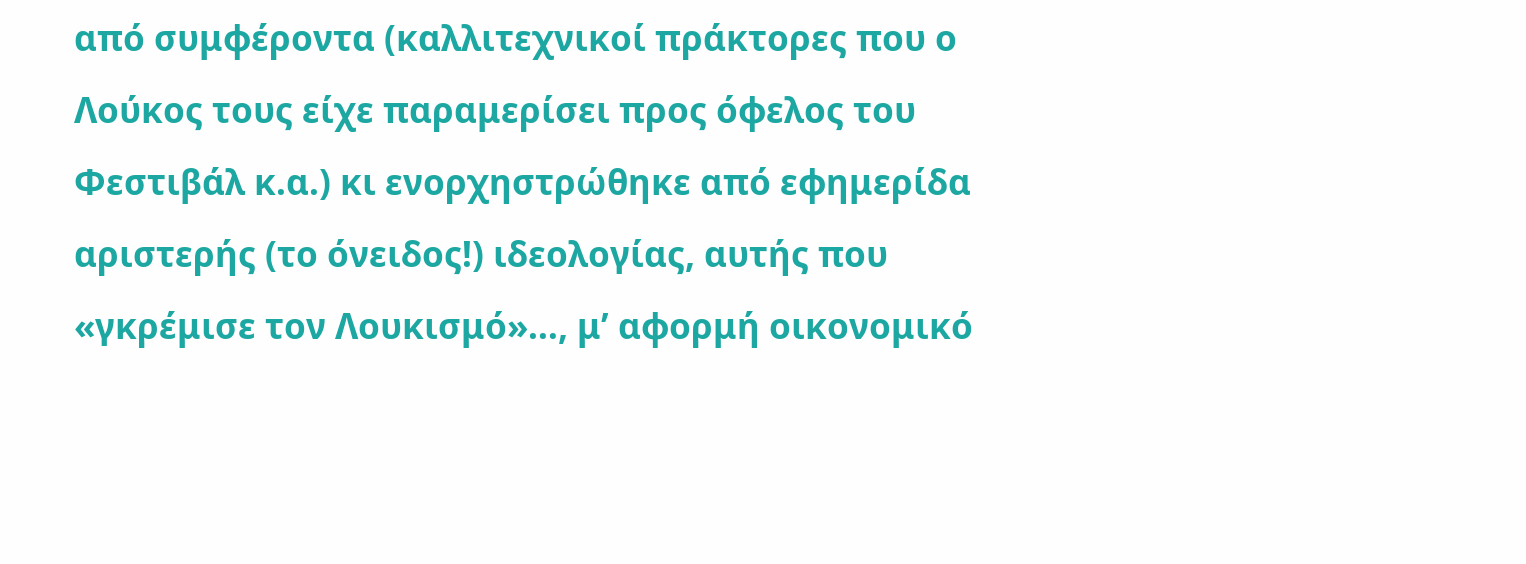από συμφέροντα (καλλιτεχνικοί πράκτορες που ο Λούκος τους είχε παραμερίσει προς όφελος του Φεστιβάλ κ.α.) κι ενορχηστρώθηκε από εφημερίδα αριστερής (το όνειδος!) ιδεολογίας, αυτής που «γκρέμισε τον Λουκισμό»…, μ’ αφορμή οικονομικό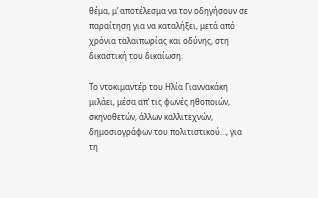θέμα, μ’ αποτέλεσμα να τον οδηγήσουν σε παραίτηση για να καταλήξει, μετά από χρόνια ταλαιπωρίας και οδύνης, στη δικαστική του δικαίωση.

Το ντοκιμαντέρ του Ηλία Γιαννακάκη μιλάει, μέσα απ’ τις φωνές ηθοποιών, σκηνοθετών, άλλων καλλιτεχνών, δημοσιογράφων του πολιτιστικού…, για τη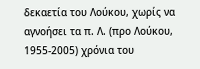δεκαετία του Λούκου, χωρίς να αγνοήσει τα π. Λ. (προ Λούκου, 1955-2005) χρόνια του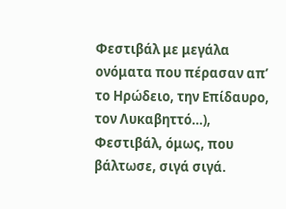Φεστιβάλ με μεγάλα ονόματα που πέρασαν απ’ το Ηρώδειο, την Επίδαυρο, τον Λυκαβηττό…), Φεστιβάλ, όμως, που βάλτωσε, σιγά σιγά.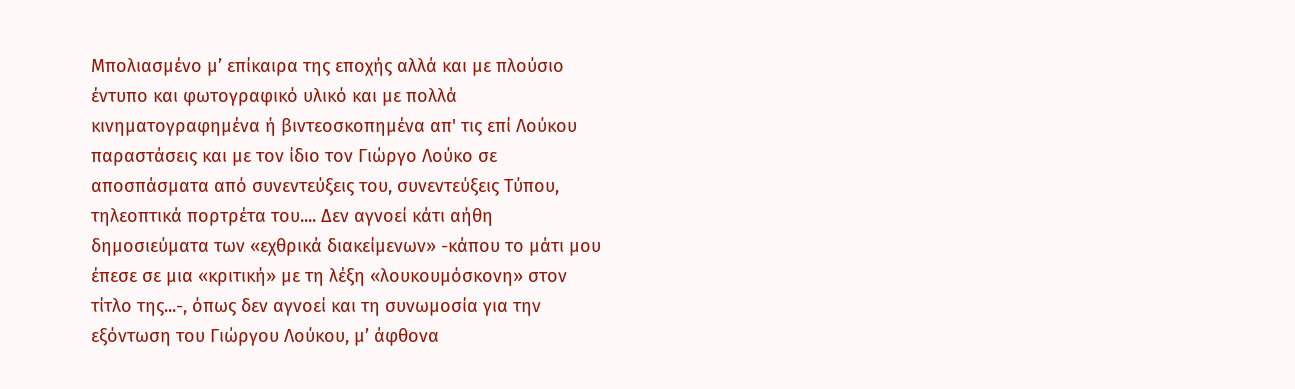Μπολιασμένο μ’ επίκαιρα της εποχής αλλά και με πλούσιο έντυπο και φωτογραφικό υλικό και με πολλά κινηματογραφημένα ή βιντεοσκοπημένα απ' τις επί Λούκου παραστάσεις και με τον ίδιο τον Γιώργο Λούκο σε αποσπάσματα από συνεντεύξεις του, συνεντεύξεις Τύπου, τηλεοπτικά πορτρέτα του.... Δεν αγνοεί κάτι αήθη δημοσιεύματα των «εχθρικά διακείμενων» -κάπου το μάτι μου έπεσε σε μια «κριτική» με τη λέξη «λουκουμόσκονη» στον τίτλο της...-, όπως δεν αγνοεί και τη συνωμοσία για την εξόντωση του Γιώργου Λούκου, μ’ άφθονα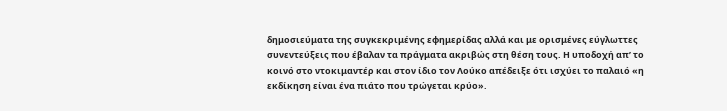δημοσιεύματα της συγκεκριμένης εφημερίδας αλλά και με ορισμένες εύγλωττες συνεντεύξεις που έβαλαν τα πράγματα ακριβώς στη θέση τους. Η υποδοχή απ’ το κοινό στο ντοκιμαντέρ και στον ίδιο τον Λούκο απέδειξε ότι ισχύει το παλαιό «η εκδίκηση είναι ένα πιάτο που τρώγεται κρύο».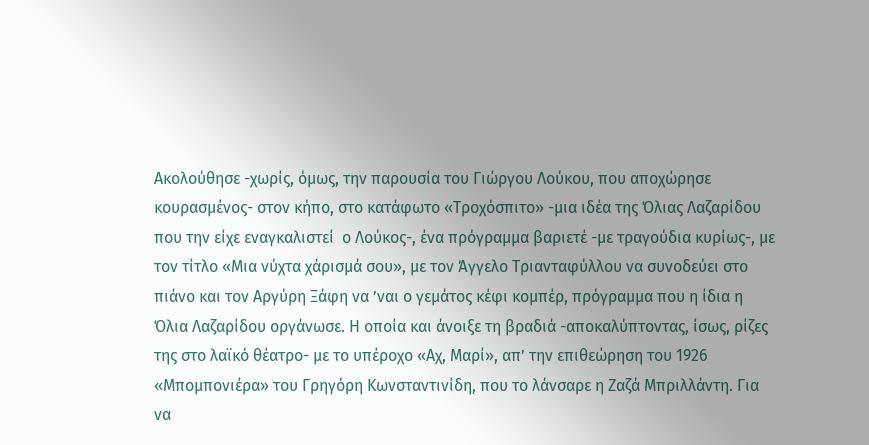Ακολούθησε -χωρίς, όμως, την παρουσία του Γιώργου Λούκου, που αποχώρησε κουρασμένος- στον κήπο, στο κατάφωτο «Τροχόσπιτο» -μια ιδέα της Όλιας Λαζαρίδου που την είχε εναγκαλιστεί  ο Λούκος-, ένα πρόγραμμα βαριετέ -με τραγούδια κυρίως-, με τον τίτλο «Μια νύχτα χάρισμά σου», με τον Άγγελο Τριανταφύλλου να συνοδεύει στο πιάνο και τον Αργύρη Ξάφη να ’ναι ο γεμάτος κέφι κομπέρ, πρόγραμμα που η ίδια η Όλια Λαζαρίδου οργάνωσε. Η οποία και άνοιξε τη βραδιά -αποκαλύπτοντας, ίσως, ρίζες της στο λαϊκό θέατρο- με το υπέροχο «Αχ, Μαρί», απ’ την επιθεώρηση του 1926 «Μπομπονιέρα» του Γρηγόρη Κωνσταντινίδη, που το λάνσαρε η Ζαζά Μπριλλάντη. Για να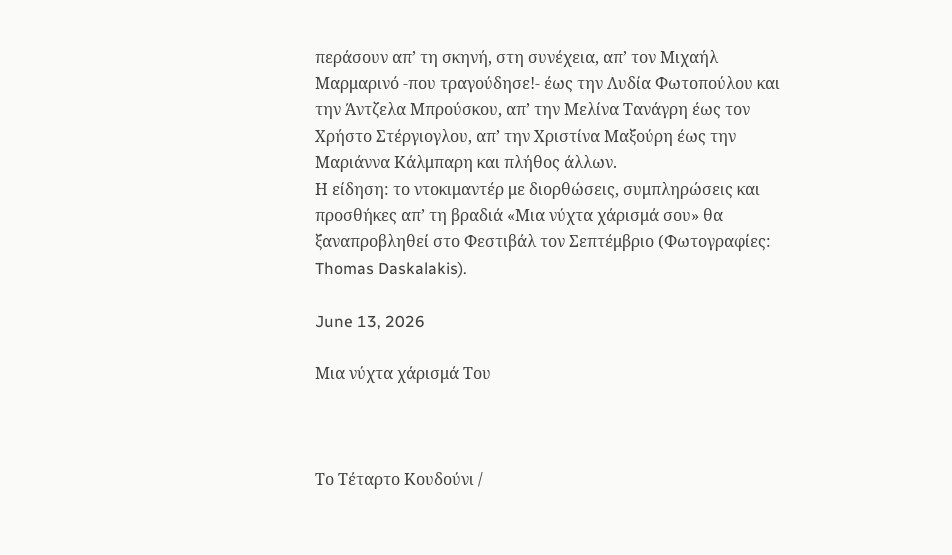περάσουν απ’ τη σκηνή, στη συνέχεια, απ’ τον Μιχαήλ Μαρμαρινό -που τραγούδησε!- έως την Λυδία Φωτοπούλου και την Άντζελα Μπρούσκου, απ’ την Μελίνα Τανάγρη έως τον Χρήστο Στέργιογλου, απ’ την Χριστίνα Μαξούρη έως την Μαριάννα Κάλμπαρη και πλήθος άλλων.
Η είδηση: το ντοκιμαντέρ με διορθώσεις, συμπληρώσεις και προσθήκες απ’ τη βραδιά «Μια νύχτα χάρισμά σου» θα ξαναπροβληθεί στο Φεστιβάλ τον Σεπτέμβριο (Φωτογραφίες: Thomas Daskalakis).

June 13, 2026

Μια νύχτα χάρισμά Του



Το Τέταρτο Κουδούνι /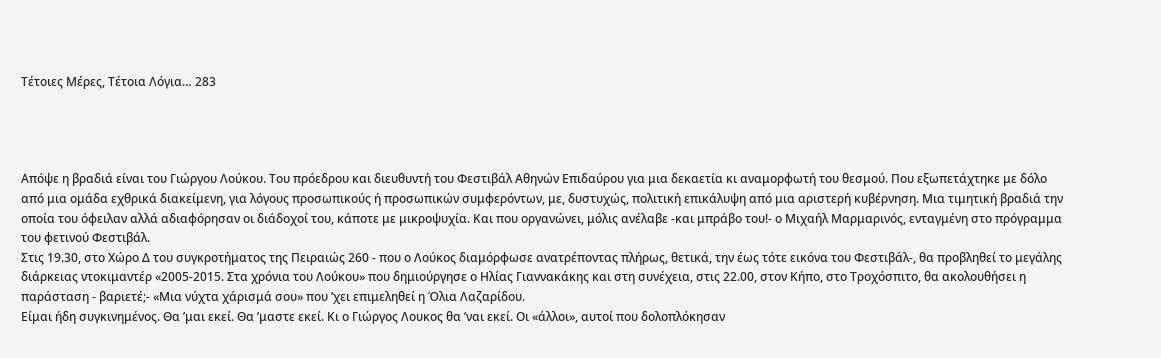Τέτοιες Μέρες, Τέτοια Λόγια… 283




Απόψε η βραδιά είναι του Γιώργου Λούκου. Του πρόεδρου και διευθυντή του Φεστιβάλ Αθηνών Επιδαύρου για μια δεκαετία κι αναμορφωτή του θεσμού. Που εξωπετάχτηκε με δόλο από μια ομάδα εχθρικά διακείμενη, για λόγους προσωπικούς ή προσωπικών συμφερόντων, με, δυστυχώς, πολιτική επικάλυψη από μια αριστερή κυβέρνηση. Μια τιμητική βραδιά την οποία του όφειλαν αλλά αδιαφόρησαν οι διάδοχοί του, κάποτε με μικροψυχία. Και που οργανώνει, μόλις ανέλαβε -και μπράβο του!- ο Μιχαήλ Μαρμαρινός, ενταγμένη στο πρόγραμμα του φετινού Φεστιβάλ.
Στις 19.30, στο Χώρο Δ του συγκροτήματος της Πειραιώς 260 - που ο Λούκος διαμόρφωσε ανατρέποντας πλήρως, θετικά, την έως τότε εικόνα του Φεστιβάλ-, θα προβληθεί το μεγάλης διάρκειας ντοκιμαντέρ «2005-2015. Στα χρόνια του Λούκου» που δημιούργησε ο Ηλίας Γιαννακάκης και στη συνέχεια, στις 22.00, στον Κήπο, στο Τροχόσπιτο, θα ακολουθήσει η παράσταση - βαριετέ;- «Μια νύχτα χάρισμά σου» που ’χει επιμεληθεί η Όλια Λαζαρίδου.
Είμαι ήδη συγκινημένος. Θα ’μαι εκεί. Θα ’μαστε εκεί. Κι ο Γιώργος Λουκος θα ’ναι εκεί. Οι «άλλοι», αυτοί που δολοπλόκησαν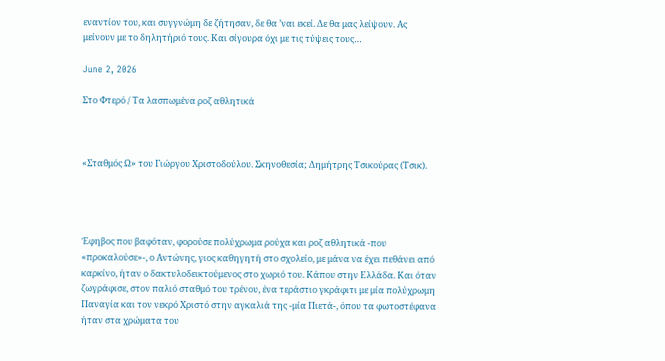εναντίον του, και συγγνώμη δε ζήτησαν, δε θα ’ναι εκεί. Δε θα μας λείψουν. Ας μείνουν με το δηλητήριό τους. Και σίγουρα όχι με τις τύψεις τους…

June 2, 2026

Στο Φτερό / Τα λασπωμένα ροζ αθλητικά



«Σταθμός Ω» του Γιώργου Χριστοδούλου. Σκηνοθεσία; Δημήτρης Τσικούρας (Τσικ).




Έφηβος που βαφόταν, φορούσε πολύχρωμα ρούχα και ροζ αθλητικά -που «προκαλούσε»-, ο Αντώνης, γιος καθηγητή στο σχολείο, με μάνα να έχει πεθάνει από καρκίνο, ήταν ο δακτυλοδεικτούμενος στο χωριό του. Κάπου στην Ελλάδα. Και όταν ζωγράφισε, στον παλιό σταθμό του τρένου, ένα τεράστιο γκράφιτι με μία πολύχρωμη Παναγία και τον νεκρό Χριστό στην αγκαλιά της -μία Πιετά-, όπου τα φωτοστέφανα ήταν στα χρώματα του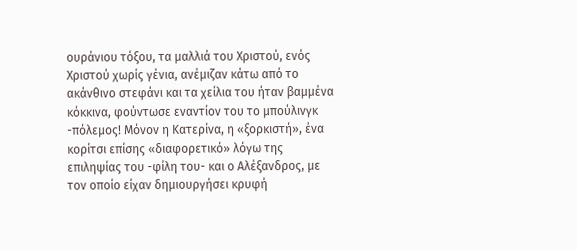ουράνιου τόξου, τα μαλλιά του Χριστού, ενός Χριστού χωρίς γένια, ανέμιζαν κάτω από το ακάνθινο στεφάνι και τα χείλια του ήταν βαμμένα κόκκινα, φούντωσε εναντίον του το μπούλινγκ -πόλεμος! Μόνον η Κατερίνα, η «ξορκιστή», ένα κορίτσι επίσης «διαφορετικό» λόγω της
επιληψίας του -φίλη του- και ο Αλέξανδρος, με τον οποίο είχαν δημιουργήσει κρυφή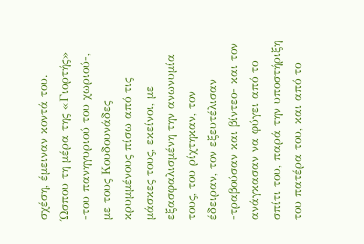σχέση, έμειναν κοντά του. Ώσπου τη μέρα της «Γιορτής» -του πανηγυριού του χωριού-, με τους Κουδουνάδες κρυμμένους πίσω από τις μάσκες τους, εκείνοι, με εξασφαλισμένη την ανωνυμία τους, του ρίχτηκαν, τον έδειραν, τον εξευτέλισαν -τραβούσαν και βίντεο- και τον ανάγκασαν να φύγει από το σπίτι του, παρά την υποστήριξη του πατέρα του, και από το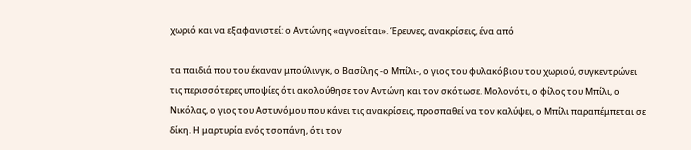χωριό και να εξαφανιστεί: ο Αντώνης «αγνοείται». Έρευνες, ανακρίσεις, ένα από

τα παιδιά που του έκαναν μπούλινγκ, ο Βασίλης -ο Μπίλι-, ο γιος του φυλακόβιου του χωριού, συγκεντρώνει τις περισσότερες υποψίες ότι ακολούθησε τον Αντώνη και τον σκότωσε. Μολονότι, ο φίλος του Μπίλι, ο Νικόλας, ο γιος του Αστυνόμου που κάνει τις ανακρίσεις, προσπαθεί να τον καλύψει, ο Μπίλι παραπέμπεται σε δίκη. Η μαρτυρία ενός τσοπάνη, ότι τον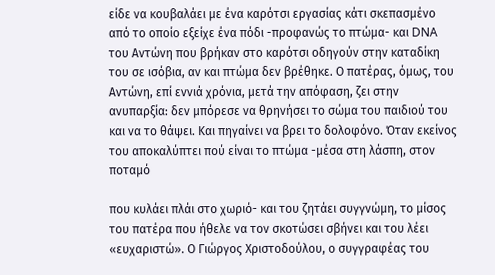είδε να κουβαλάει με ένα καρότσι εργασίας κάτι σκεπασμένο από το οποίο εξείχε ένα πόδι -προφανώς το πτώμα- και DNA του Αντώνη που βρήκαν στο καρότσι οδηγούν στην καταδίκη του σε ισόβια, αν και πτώμα δεν βρέθηκε. Ο πατέρας, όμως, του Αντώνη, επί εννιά χρόνια, μετά την απόφαση, ζει στην ανυπαρξία: δεν μπόρεσε να θρηνήσει το σώμα του παιδιού του και να το θάψει. Και πηγαίνει να βρει το δολοφόνο. Όταν εκείνος του αποκαλύπτει πού είναι το πτώμα -μέσα στη λάσπη, στον ποταμό

που κυλάει πλάι στο χωριό- και του ζητάει συγγνώμη, το μίσος του πατέρα που ήθελε να τον σκοτώσει σβήνει και του λέει «ευχαριστώ». Ο Γιώργος Χριστοδούλου, ο συγγραφέας του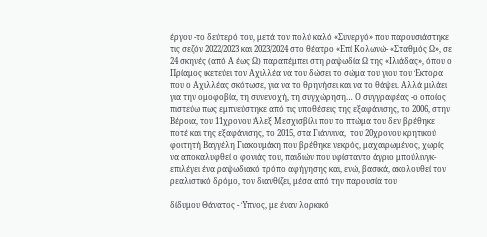έργου -το δεύτερό του, μετά τον πολύ καλό «Συνεργό» που παρουσιάστηκε τις σεζόν 2022/2023 και 2023/2024 στο θέατρο «Επί Κολωνώ- «Σταθμός Ω», σε 24 σκηνές (από Α έως Ω) παραπέμπει στη ραψωδία Ω της «Ιλιάδας», όπου ο Πρίαμος ικετεύει τον Αχιλλέα να του δώσει το σώμα του γιου του Έκτορα που ο Αχιλλέας σκότωσε, για να το θρηνήσει και να το θάψει. Αλλά μιλάει για την ομοφοβία, τη συνενοχή, τη συγχώρηση… Ο συγγραφέας -ο οποίος πιστεύω πως εμπνεύστηκε από τις υποθέσεις της εξαφάνισης, το 2006, στην Βέροια, του 11χρονου Άλεξ Μεσχισβίλι που το πτώμα του δεν βρέθηκε ποτέ και της εξαφάνισης, το 2015, στα Γιάννινα,  του 20χρονου κρητικού φοιτητή Βαγγέλη Γιακουμάκη που βρέθηκε νεκρός, μαχαιρωμένος, χωρίς να αποκαλυφθεί ο φονιάς του, παιδιών που υφίσταντο άγριο μπούλινγκ- επιλέγει ένα ραψωδιακό τρόπο αφήγησης και, ενώ, βασικά, ακολουθεί τον ρεαλιστικό δρόμο, τον διανθίζει, μέσα από την παρουσία του

δίδυμου Θάνατος - Ύπνος, με έναν λορκικό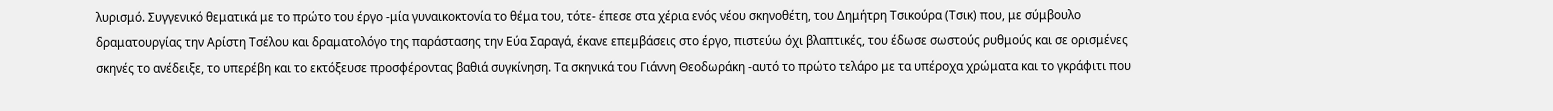λυρισμό. Συγγενικό θεματικά με το πρώτο του έργο -μία γυναικοκτονία το θέμα του, τότε- έπεσε στα χέρια ενός νέου σκηνοθέτη, του Δημήτρη Τσικούρα (Τσικ) που, με σύμβουλο δραματουργίας την Αρίστη Τσέλου και δραματολόγο της παράστασης την Εύα Σαραγά, έκανε επεμβάσεις στο έργο, πιστεύω όχι βλαπτικές, του έδωσε σωστούς ρυθμούς και σε ορισμένες σκηνές το ανέδειξε, το υπερέβη και το εκτόξευσε προσφέροντας βαθιά συγκίνηση. Τα σκηνικά του Γιάννη Θεοδωράκη -αυτό το πρώτο τελάρο με τα υπέροχα χρώματα και το γκράφιτι που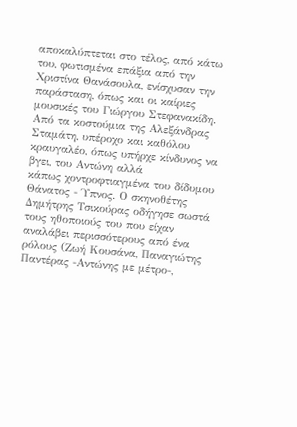αποκαλύπτεται στο τέλος, από κάτω του, φωτισμένα επάξια από την Χριστίνα Θανάσουλα, ενίσχυσαν την παράσταση, όπως και οι καίριες μουσικές του Γιώργου Στεφανακίδη. Από τα κοστούμια της Αλεξάνδρας Σταμάτη, υπέροχο και καθόλου κραυγαλέο, όπως υπήρχε κίνδυνος να βγει, του Αντώνη αλλά
κάπως χοντροφτιαγμένα του δίδυμου Θάνατος - Ύπνος. Ο σκηνοθέτης Δημήτρης Τσικούρας οδήγησε σωστά τους ηθοποιούς του που είχαν αναλάβει περισσότερους από ένα ρόλους (Ζωή Κουσάνα, Παναγιώτης Παντέρας -Αντώνης με μέτρο-,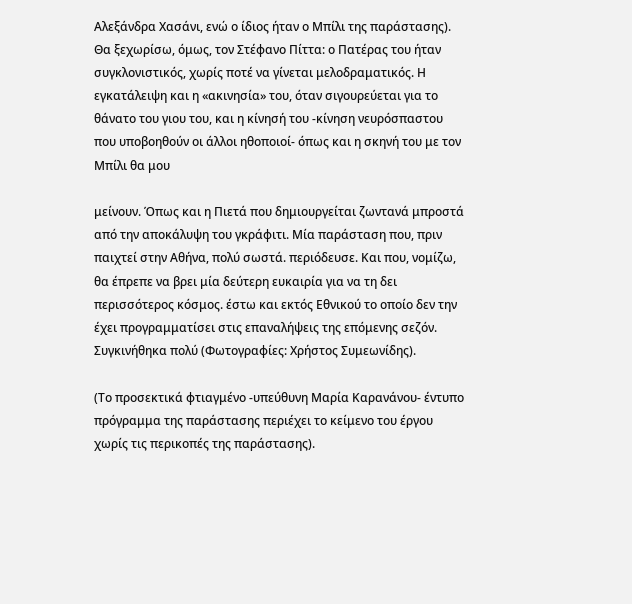Αλεξάνδρα Χασάνι, ενώ ο ίδιος ήταν ο Μπίλι της παράστασης). Θα ξεχωρίσω, όμως, τον Στέφανο Πίττα: ο Πατέρας του ήταν συγκλονιστικός, χωρίς ποτέ να γίνεται μελοδραματικός. Η εγκατάλειψη και η «ακινησία» του, όταν σιγουρεύεται για το θάνατο του γιου του, και η κίνησή του -κίνηση νευρόσπαστου που υποβοηθούν οι άλλοι ηθοποιοί- όπως και η σκηνή του με τον Μπίλι θα μου

μείνουν. Όπως και η Πιετά που δημιουργείται ζωντανά μπροστά από την αποκάλυψη του γκράφιτι. Μία παράσταση που, πριν παιχτεί στην Αθήνα, πολύ σωστά. περιόδευσε. Και που, νομίζω, θα έπρεπε να βρει μία δεύτερη ευκαιρία για να τη δει περισσότερος κόσμος. έστω και εκτός Εθνικού το οποίο δεν την έχει προγραμματίσει στις επαναλήψεις της επόμενης σεζόν. Συγκινήθηκα πολύ (Φωτογραφίες: Χρήστος Συμεωνίδης).

(Το προσεκτικά φτιαγμένο -υπεύθυνη Μαρία Καρανάνου- έντυπο πρόγραμμα της παράστασης περιέχει το κείμενο του έργου χωρίς τις περικοπές της παράστασης).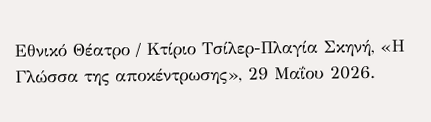Εθνικό Θέατρο / Κτίριο Τσίλερ-Πλαγία Σκηνή, «Η Γλώσσα της αποκέντρωσης», 29 Μαΐου 2026.